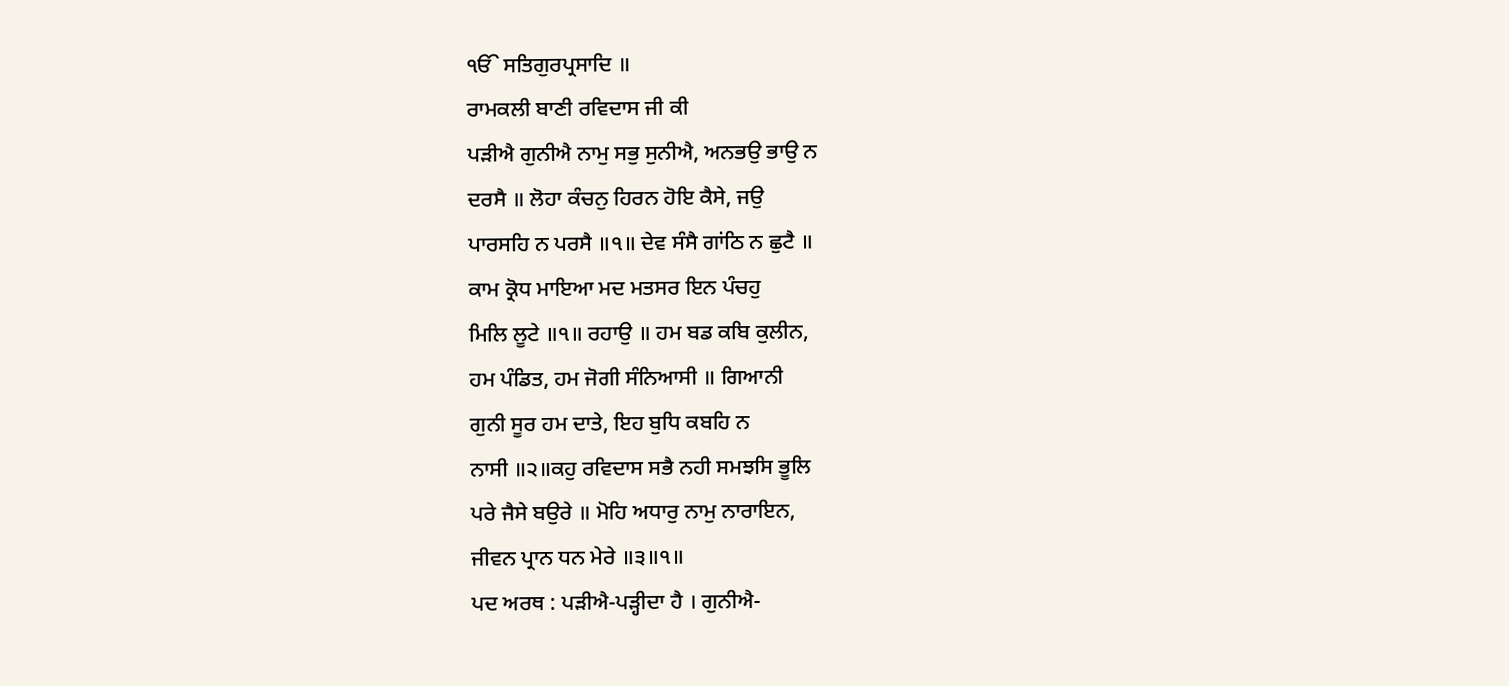ੴ ਸਤਿਗੁਰਪ੍ਰਸਾਦਿ ॥
ਰਾਮਕਲੀ ਬਾਣੀ ਰਵਿਦਾਸ ਜੀ ਕੀ
ਪੜੀਐ ਗੁਨੀਐ ਨਾਮੁ ਸਭੁ ਸੁਨੀਐ, ਅਨਭਉ ਭਾਉ ਨ
ਦਰਸੈ ॥ ਲੋਹਾ ਕੰਚਨੁ ਹਿਰਨ ਹੋਇ ਕੈਸੇ, ਜਉ
ਪਾਰਸਹਿ ਨ ਪਰਸੈ ॥੧॥ ਦੇਵ ਸੰਸੈ ਗਾਂਠਿ ਨ ਛੁਟੈ ॥
ਕਾਮ ਕ੍ਰੋਧ ਮਾਇਆ ਮਦ ਮਤਸਰ ਇਨ ਪੰਚਹੁ
ਮਿਲਿ ਲੂਟੇ ॥੧॥ ਰਹਾਉ ॥ ਹਮ ਬਡ ਕਬਿ ਕੁਲੀਨ,
ਹਮ ਪੰਡਿਤ, ਹਮ ਜੋਗੀ ਸੰਨਿਆਸੀ ॥ ਗਿਆਨੀ
ਗੁਨੀ ਸੂਰ ਹਮ ਦਾਤੇ, ਇਹ ਬੁਧਿ ਕਬਹਿ ਨ
ਨਾਸੀ ॥੨॥ਕਹੁ ਰਵਿਦਾਸ ਸਭੈ ਨਹੀ ਸਮਝਸਿ ਭੂਲਿ
ਪਰੇ ਜੈਸੇ ਬਉਰੇ ॥ ਮੋਹਿ ਅਧਾਰੁ ਨਾਮੁ ਨਾਰਾਇਨ,
ਜੀਵਨ ਪ੍ਰਾਨ ਧਨ ਮੇਰੇ ॥੩॥੧॥
ਪਦ ਅਰਥ : ਪੜੀਐ-ਪੜ੍ਹੀਦਾ ਹੈ । ਗੁਨੀਐ-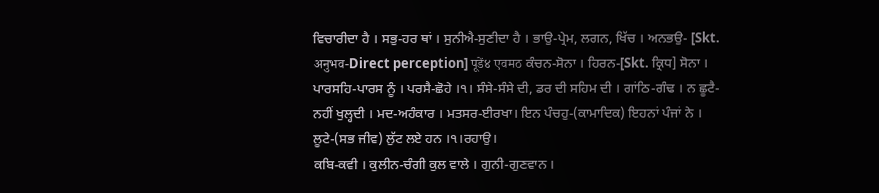ਵਿਚਾਰੀਦਾ ਹੈ । ਸਭੁ-ਹਰ ਥਾਂ । ਸੁਨੀਐ-ਸੁਣੀਦਾ ਹੈ । ਭਾਉ-ਪ੍ਰੇਮ, ਲਗਨ, ਖਿੱਚ । ਅਨਭਉ- [Skt. अनुभव-Direct perception] पूडें४ एवमठ ਕੰਚਨ-ਸੋਨਾ । ਹਿਰਨ-[Skt. ਕ੍ਰਿਧ] ਸੋਨਾ । ਪਾਰਸਹਿ-ਪਾਰਸ ਨੂੰ । ਪਰਸੈ-ਛੋਹੇ ।੧। ਸੰਸੇ-ਸੰਸੇ ਦੀ, ਡਰ ਦੀ ਸਹਿਮ ਦੀ । ਗਾਂਠਿ-ਗੰਢ । ਨ ਛੂਟੈ-ਨਹੀਂ ਖੁਲ੍ਹਦੀ । ਮਦ-ਅਹੰਕਾਰ । ਮਤਸਰ-ਈਰਖਾ। ਇਨ ਪੰਚਹੁ-(ਕਾਮਾਦਿਕ) ਇਹਨਾਂ ਪੰਜਾਂ ਨੇ । ਲੂਟੇ-(ਸਭ ਜੀਵ) ਲੁੱਟ ਲਏ ਹਨ ।੧।ਰਹਾਉ।
ਕਬਿ-ਕਵੀ । ਕੁਲੀਨ-ਚੰਗੀ ਕੁਲ ਵਾਲੇ । ਗੁਨੀ-ਗੁਣਵਾਨ ।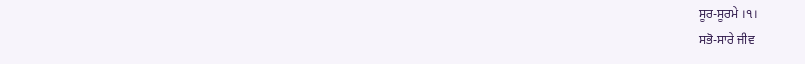ਸੂਰ-ਸੂਰਮੇ ।੧।
ਸਭੋ-ਸਾਰੇ ਜੀਵ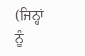(ਜਿਨ੍ਹਾਂ ਨੂੰ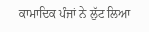ਕਾਮਾਦਿਕ ਪੰਜਾਂ ਨੇ ਲੁੱਟ ਲਿਆ